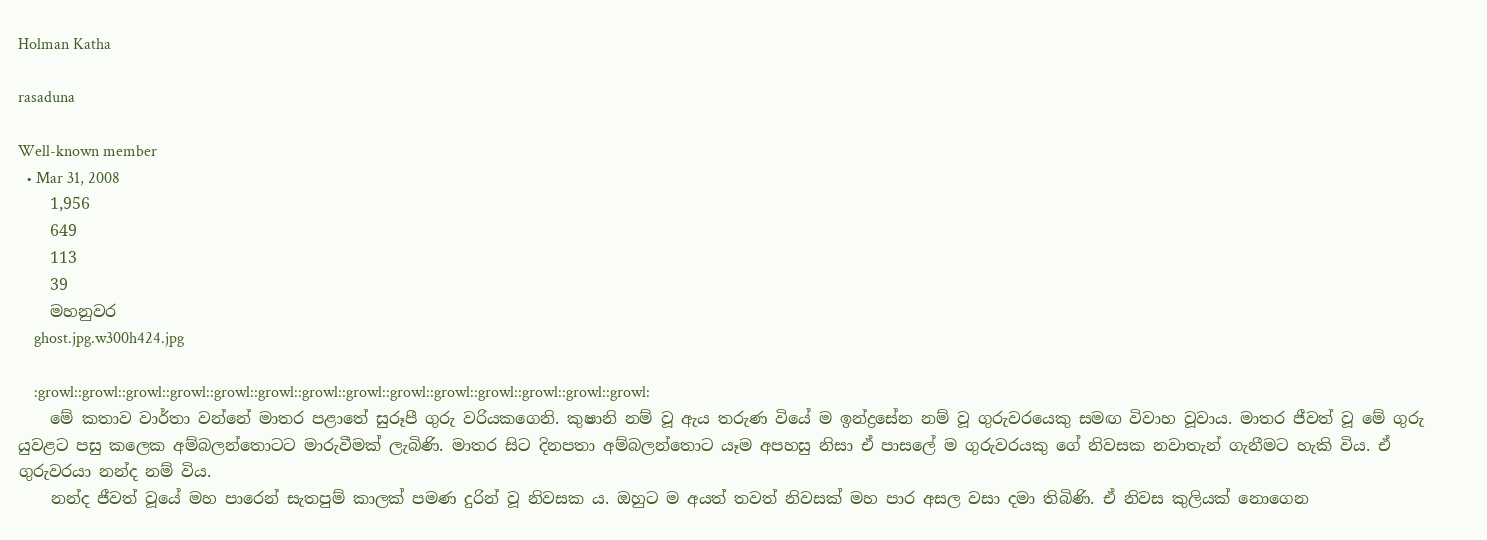Holman Katha

rasaduna

Well-known member
  • Mar 31, 2008
    1,956
    649
    113
    39
    මහනුවර
    ghost.jpg.w300h424.jpg

    :growl::growl::growl::growl::growl::growl::growl::growl::growl::growl::growl::growl::growl::growl:
    මේ කතාව වාර්තා වන්නේ මාතර පළාතේ සුරූපී ගුරු වරියකගෙනි. කුෂානි නම් වූ ඇය තරුණ වියේ ම ඉන්ද්‍රසේන නම් වූ ගුරුවරයෙකු සමඟ විවාහ වූවාය. මාතර ජීවත් වූ මේ ගුරු යුවළට පසු කලෙක අම්බලන්තොටට මාරුවීමක් ලැබිණි. මාතර සිට දිනපතා අම්බලන්තොට යෑම අපහසු නිසා ඒ පාසලේ ම ගුරුවරයකු ගේ නිවසක නවාතැන් ගැනීමට හැකි විය. ඒ ගුරුවරයා නන්ද නම් විය.
    නන්ද ජීවත් වූයේ මහ පාරෙන් සැතපුම් කාලක් පමණ දුරින් වූ නිවසක ය. ඔහුට ම අයත් තවත් නිවසක් මහ පාර අසල වසා දමා තිබිණි. ඒ නිවස කුලියක් නොගෙන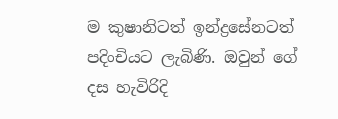ම කුෂානිටත් ඉන්ද්‍රසේනටත් පදිංචියට ලැබිණි. ඔවුන් ගේ දස හැවිරිදි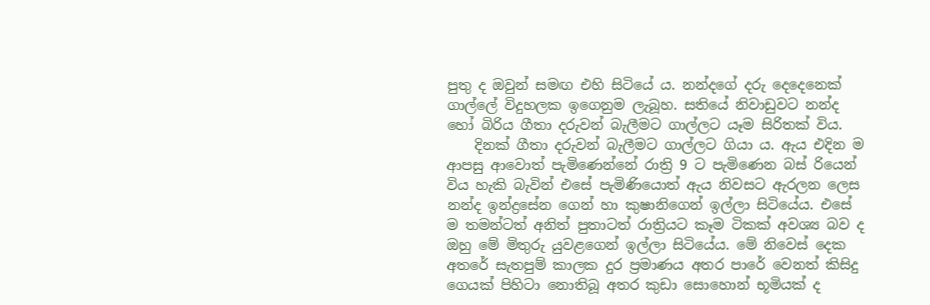පුතු ද ඔවුන් සමඟ එහි සිටියේ ය. නන්දගේ දරු දෙදෙනෙක් ගාල්ලේ විදුහලක ඉගෙනුම ලැබූහ. සතියේ නිවාඩුවට නන්ද හෝ බිරිය ගීතා දරුවන් බැලීමට ගාල්ලට යෑම සිරිතක් විය.
    දිනක් ගීතා දරුවන් බැලීමට ගාල්ලට ගියා ය. ඇය එදින ම ආපසු ආවොත් පැමිණෙන්නේ රාත්‍රි 9 ට පැමිණෙන බස් රියෙන් විය හැකි බැවින් එසේ පැමිණියොත් ඇය නිවසට ඇරලන ලෙස නන්ද ඉන්ද්‍රසේන ගෙන් හා කුෂානිගෙන් ඉල්ලා සිටියේය. එසේ ම තමන්ටත් අනිත් පුතාටත් රාත්‍රියට කෑම ටිකක් අවශ්‍ය බව ද ඔහු මේ මිතුරු යුවළගෙන් ඉල්ලා සිටියේය. මේ නිවෙස් දෙක අතරේ සැතපුම් කාලක දුර ප්‍රමාණය අතර පාරේ වෙනත් කිසිදු ගෙයක් පිහිටා නොතිබූ අතර කුඩා සොහොන් භූමියක් ද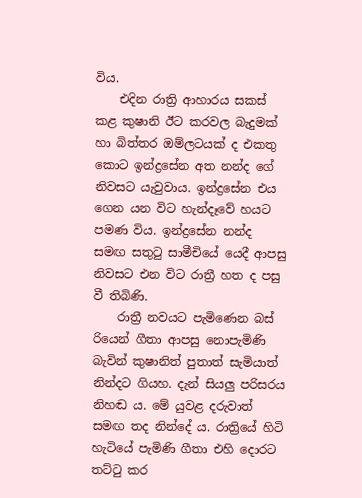විය.
    එදින රාත්‍රි ආහාරය සකස් කළ කුෂානි ඊට කරවල බැදුමක් හා බිත්තර ඔම්ලටයක් ද එකතු කොට ඉන්ද්‍රසේන අත නන්ද ගේ නිවසට යැවුවාය. ඉන්ද්‍රසේන එය ගෙන යන විට හැන්දෑවේ හයට පමණ විය. ඉන්ද්‍රසේන නන්ද සමඟ සතුටු සාමීචියේ යෙදී ආපසු නිවසට එන විට රාත්‍රී හත ද පසු වී තිබිණි.
    රාත්‍රී නවයට පැමිණෙන බස් රියෙන් ගීතා ආපසු නොපැමිණි බැවින් කුෂානිත් පුතාත් සැමියාත් නින්දට ගියහ. දැන් සියලු පරිසරය නිහඬ ය. මේ යුවළ දරුවාත් සමඟ තද නින්දේ ය. රාත්‍රියේ හිටි හැටියේ පැමිණි ගීතා එහි දොරට තට්ටු කර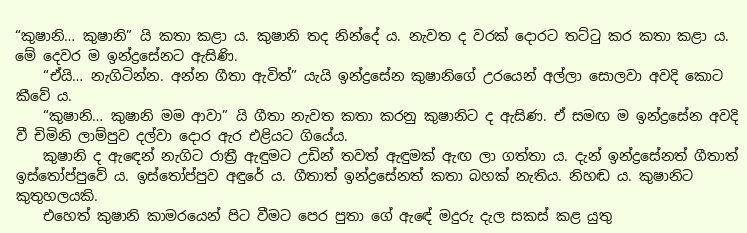“කුෂානි… කුෂානි” යි කතා කළා ය. කුෂානි තද නින්දේ ය. නැවත ද වරක් දොරට තට්ටු කර කතා කළා ය. මේ දෙවර ම ඉන්ද්‍රසේනට ඇසිණි.
    “ඒයි… නැගිටින්න. අන්න ගීතා ඇවිත්” යැයි ඉන්ද්‍රසේන කුෂානිගේ උරයෙන් අල්ලා සොලවා අවදි කොට කීවේ ය.
    “කුෂානි… කුෂානි මම ආවා” යි ගීතා නැවත කතා කරනු කුෂානිට ද ඇසිණ. ඒ සමඟ ම ඉන්ද්‍රසේන අවදි වී චිමිනි ලාම්පුව දල්වා දොර ඇර එළියට ගියේය.
    කුෂානි ද ඇඳෙන් නැගිට රාත්‍රී ඇඳුමට උඩින් තවත් ඇඳුමක් ඇඟ ලා ගත්තා ය. දැන් ඉන්ද්‍රසේනත් ගීතාත් ඉස්තෝප්පුවේ ය. ඉස්තෝප්පුව අඳුරේ ය. ගීතාත් ඉන්ද්‍රසේනත් කතා බහක් නැතිය. නිහඬ ය. කුෂානිට කුතුහලයකි.
    එහෙත් කුෂානි කාමරයෙන් පිට වීමට පෙර පුතා ගේ ඇඳේ මදුරු දැල සකස් කළ යුතු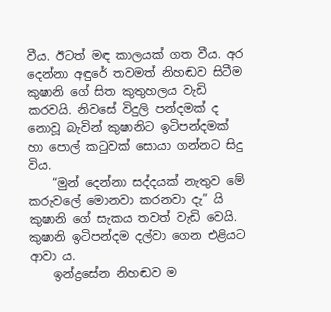වීය. ඊටත් මඳ කාලයක් ගත වීය. අර දෙන්නා අඳුරේ තවමත් නිහඬව සිටීම කුෂානි ගේ සිත කුතුහලය වැඩි කරවයි. නිවසේ විදුලි පන්දමක් ද නොවූ බැවින් කුෂානිට ඉටිපන්දමක් හා පොල් කටුවක් සොයා ගන්නට සිදු විය.
    “මුන් දෙන්නා සද්දයක් නැතුව මේ කරුවලේ මොනවා කරනවා දැ” යි කුෂානි ගේ සැකය තවත් වැඩි වෙයි. කුෂානි ඉටිපන්දම දල්වා ගෙන එළියට ආවා ය.
    ඉන්ද්‍රසේන නිහඬව ම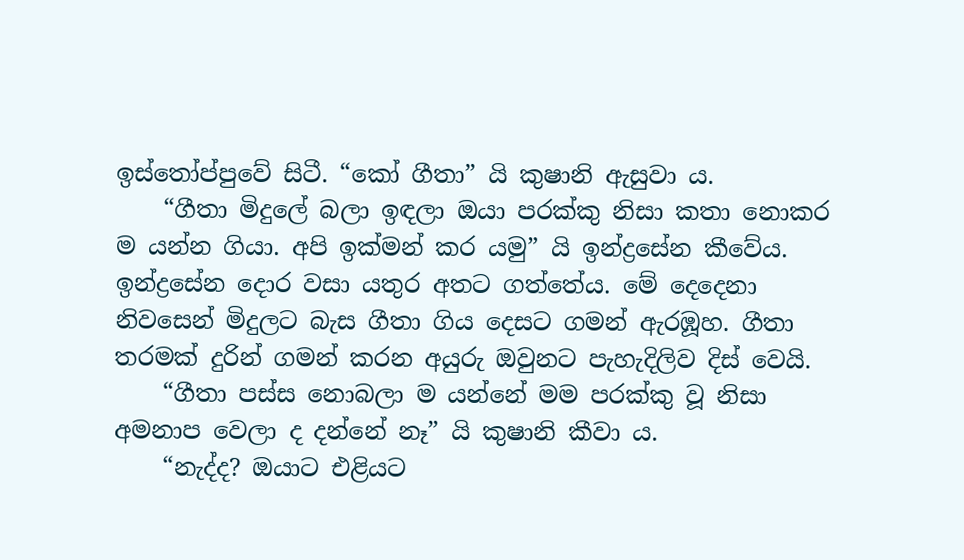ඉස්තෝප්පුවේ සිටී. “කෝ ගීතා” යි කුෂානි ඇසුවා ය.
    “ගීතා මිදුලේ බලා ඉඳලා ඔයා පරක්කු නිසා කතා නොකර ම යන්න ගියා. අපි ඉක්මන් කර යමු” යි ඉන්ද්‍රසේන කීවේය. ඉන්ද්‍රසේන දොර වසා යතුර අතට ගත්තේය. මේ දෙදෙනා නිවසෙන් මිදුලට බැස ගීතා ගිය දෙසට ගමන් ඇරඹූහ. ගීතා තරමක් දුරින් ගමන් කරන අයුරු ඔවුනට පැහැදිලිව දිස් වෙයි.
    “ගීතා පස්ස නොබලා ම යන්නේ මම පරක්කු වූ නිසා අමනාප වෙලා ද දන්නේ නෑ” යි කුෂානි කීවා ය.
    “නැද්ද? ඔයාට එළියට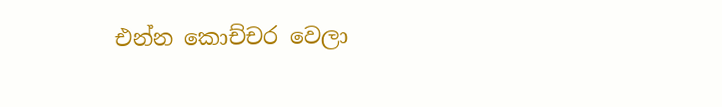එන්න කොච්චර වෙලා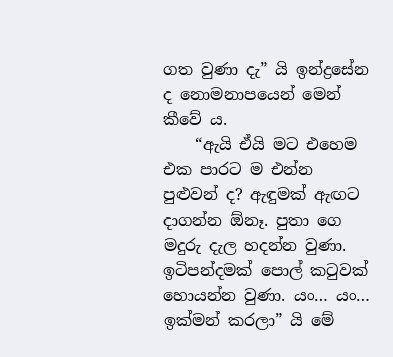ගත වුණා දැ” යි ඉන්ද්‍රසේන ද නොමනාපයෙන් මෙන් කීවේ ය.
    “ඇයි ඒයි මට එහෙම එක පාරට ම එන්න පුළුවන් ද? ඇඳුමක් ඇඟට දාගන්න ඕනෑ. පුතා ගෙ මදුරු දැල හදන්න වුණා. ඉටිපන්දමක් පොල් කටුවක් හොයන්න වුණා. යං… යං… ඉක්මන් කරලා” යි මේ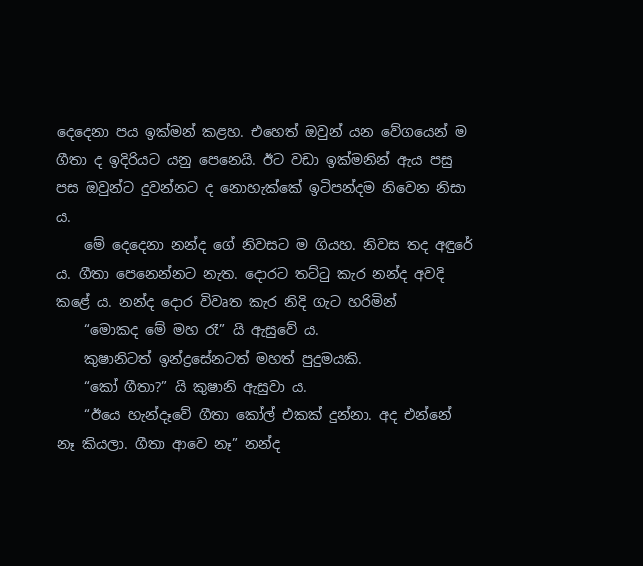දෙදෙනා පය ඉක්මන් කළහ. එහෙත් ඔවුන් යන වේගයෙන් ම ගීතා ද ඉදිරියට යනු පෙනෙයි. ඊට වඩා ඉක්මනින් ඇය පසු පස ඔවුන්ට දුවන්නට ද නොහැක්කේ ඉටිපන්දම නිවෙන නිසා ය.
    මේ දෙදෙනා නන්ද ගේ නිවසට ම ගියහ. නිවස තද අඳුරේ ය. ගීතා පෙනෙන්නට නැත. දොරට තට්ටු කැර නන්ද අවදි කළේ ය. නන්ද දොර විවෘත කැර නිදි ගැට හරිමින්
    “මොකද මේ මහ රෑ” යි ඇසුවේ ය.
    කුෂානිටත් ඉන්ද්‍රසේනටත් මහත් පුදුමයකි.
    “කෝ ගීතා?” යි කුෂානි ඇසුවා ය.
    “ඊයෙ හැන්දෑවේ ගීතා කෝල් එකක් දුන්නා. අද එන්නේ නෑ කියලා. ගීතා ආවෙ නෑ” නන්ද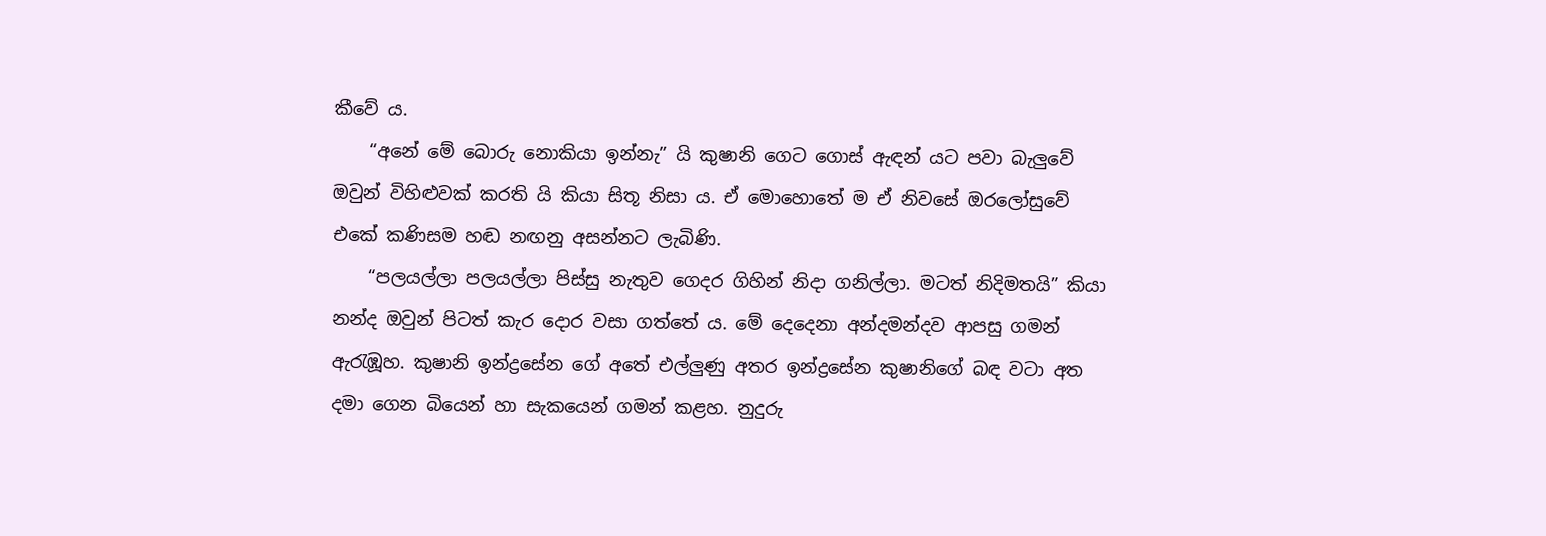කීවේ ය.
    “අනේ මේ බොරු නොකියා ඉන්නැ” යි කුෂානි ගෙට ගොස් ඇඳන් යට පවා බැලුවේ ඔවුන් විහිළුවක් කරති යි කියා සිතූ නිසා ය. ඒ මොහොතේ ම ඒ නිවසේ ඔරලෝසුවේ එකේ කණිසම හඬ නඟනු අසන්නට ලැබිණි.
    “පලයල්ලා පලයල්ලා පිස්සු නැතුව ගෙදර ගිහින් නිදා ගනිල්ලා. මටත් නිදිමතයි” කියා නන්ද ඔවුන් පිටත් කැර දොර වසා ගත්තේ ය. මේ දෙදෙනා අන්දමන්දව ආපසු ගමන් ඇරැඹූහ. කුෂානි ඉන්ද්‍රසේන ගේ අතේ එල්ලුණු අතර ඉන්ද්‍රසේන කුෂානිගේ බඳ වටා අත දමා ගෙන බියෙන් හා සැකයෙන් ගමන් කළහ. නුදුරු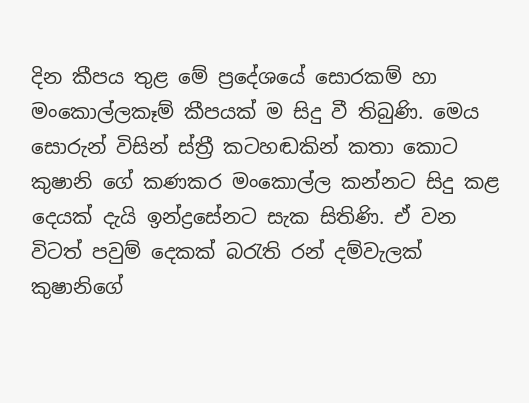දින කීපය තුළ මේ ප්‍රදේශයේ සොරකම් හා මංකොල්ලකෑම් කීපයක් ම සිදු වී තිබුණි. මෙය සොරුන් විසින් ස්ත්‍රී කටහඬකින් කතා කොට කුෂානි ගේ කණකර මංකොල්ල කන්නට සිදු කළ දෙයක් දැයි ඉන්ද්‍රසේනට සැක සිතිණි. ඒ වන විටත් පවුම් දෙකක් බරැති රන් දම්වැලක් කුෂානිගේ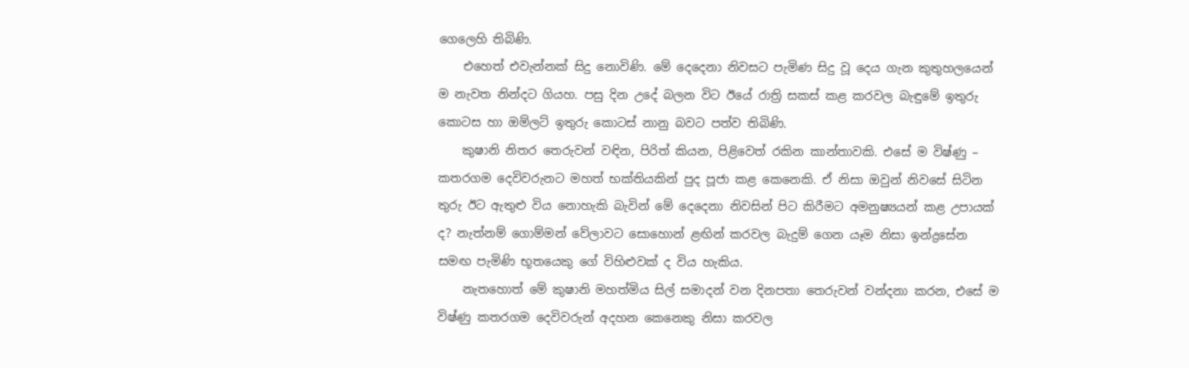ගෙලෙහි තිබිණි.
    එහෙත් එවැන්නක් සිදු නොවිණි. මේ දෙදෙනා නිවසට පැමිණ සිදු වූ දෙය ගැන කුතුහලයෙන් ම නැවත නින්දට ගියහ. පසු දින උදේ බලන විට ඊයේ රාත්‍රි සකස් කළ කරවල බැඳුමේ ඉතුරු කොටස හා ඔම්ලට් ඉතුරු කොටස් නානු බවට පත්ව තිබිණි.
    කුෂානි නිතර තෙරුවන් වඳින, පිරිත් කියන, පිළිවෙත් රකින කාන්තාවකි. එසේ ම විෂ්ණු – කතරගම දෙවිවරුනට මහත් භක්තියකින් පුද පූජා කළ කෙනෙකි. ඒ නිසා ඔවුන් නිවසේ සිටින තුරු ඊට ඇතුළු විය නොහැකි බැවින් මේ දෙදෙනා නිවසින් පිට කිරීමට අමනුෂ්‍යයන් කළ උපායක් ද? නැත්නම් ගොම්මන් වේලාවට සොහොන් ළඟින් කරවල බැදුම් ගෙන යෑම නිසා ඉන්ද්‍රසේන සමඟ පැමිණි භූතයෙකු ගේ විහිළුවක් ද විය හැකිය.
    නැතහොත් මේ කුෂානි මහත්මිය සිල් සමාදන් වන දිනපතා තෙරුවන් වන්දනා කරන, එසේ ම විෂ්ණු කතරගම දෙවිවරුන් අදහන කෙනෙකු නිසා කරවල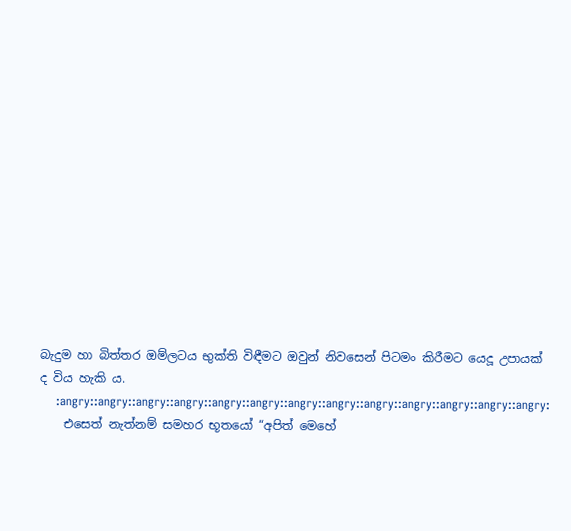බැදුම හා බිත්තර ඔම්ලටය භුක්ති විඳීමට ඔවුන් නිවසෙන් පිටමං කිරීමට යෙදූ උපායක් ද විය හැකි ය.
    :angry::angry::angry::angry::angry::angry::angry::angry::angry::angry::angry::angry::angry:
    එසෙත් නැත්නම් සමහර භූතයෝ “අපිත් මෙහේ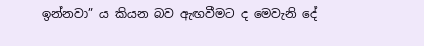ඉන්නවා” ය කියන බව ඇඟවීමට ද මෙවැනි දේ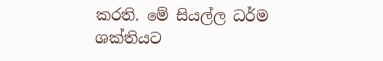කරති. මේ සියල්ල ධර්ම ශක්තියට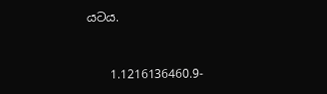යටය.


    1.1216136460.9-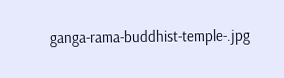ganga-rama-buddhist-temple-.jpg